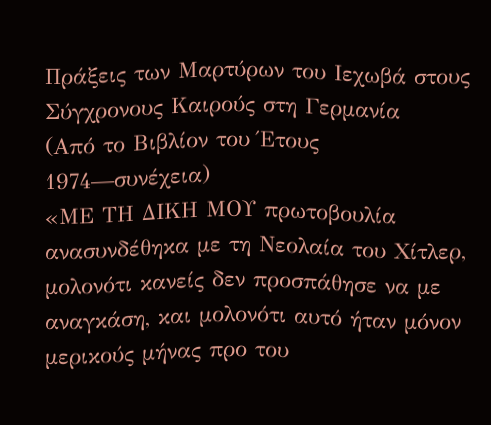Πράξεις των Μαρτύρων του Ιεχωβά στους Σύγχρονους Καιρούς στη Γερμανία
(Από το Βιβλίον του Έτους 1974—συνέχεια)
«ΜΕ ΤΗ ΔΙΚΗ ΜΟΥ πρωτοβουλία ανασυνδέθηκα με τη Νεολαία του Χίτλερ, μολονότι κανείς δεν προσπάθησε να με αναγκάση, και μολονότι αυτό ήταν μόνον μερικούς μήνας προ του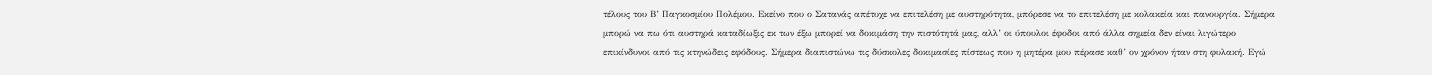τέλους του Β’ Παγκοσμίου Πολέμου. Εκείνο που ο Σατανάς απέτυχε να επιτελέση με αυστηρότητα, μπόρεσε να το επιτελέση με κολακεία και πανουργία. Σήμερα μπορώ να πω ότι αυστηρά καταδίωξις εκ των έξω μπορεί να δοκιμάση την πιστότητά μας, αλλ’ οι ύπουλοι έφοδοι από άλλα σημεία δεν είναι λιγώτερο επικίνδυνοι από τις κτηνώδεις εφόδους. Σήμερα διαπιστώνω τις δύσκολες δοκιμασίες πίστεως που η μητέρα μου πέρασε καθ’ ον χρόνον ήταν στη φυλακή. Εγώ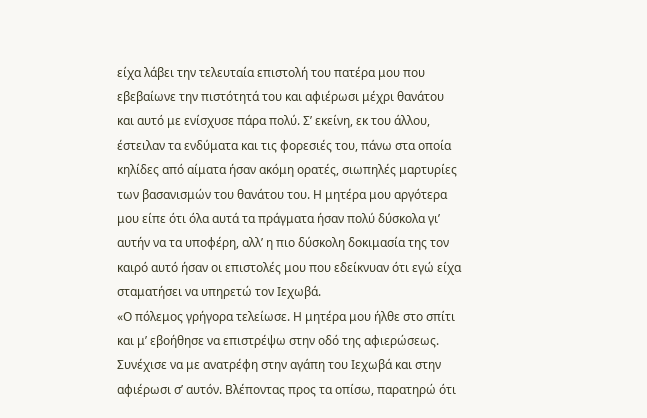είχα λάβει την τελευταία επιστολή του πατέρα μου που εβεβαίωνε την πιστότητά του και αφιέρωσι μέχρι θανάτου και αυτό με ενίσχυσε πάρα πολύ. Σ’ εκείνη, εκ του άλλου, έστειλαν τα ενδύματα και τις φορεσιές του, πάνω στα οποία κηλίδες από αίματα ήσαν ακόμη ορατές, σιωπηλές μαρτυρίες των βασανισμών του θανάτου του. Η μητέρα μου αργότερα μου είπε ότι όλα αυτά τα πράγματα ήσαν πολύ δύσκολα γι’ αυτήν να τα υποφέρη, αλλ’ η πιο δύσκολη δοκιμασία της τον καιρό αυτό ήσαν οι επιστολές μου που εδείκνυαν ότι εγώ είχα σταματήσει να υπηρετώ τον Ιεχωβά.
«Ο πόλεμος γρήγορα τελείωσε. Η μητέρα μου ήλθε στο σπίτι και μ’ εβοήθησε να επιστρέψω στην οδό της αφιερώσεως. Συνέχισε να με ανατρέφη στην αγάπη του Ιεχωβά και στην αφιέρωσι σ’ αυτόν. Βλέποντας προς τα οπίσω, παρατηρώ ότι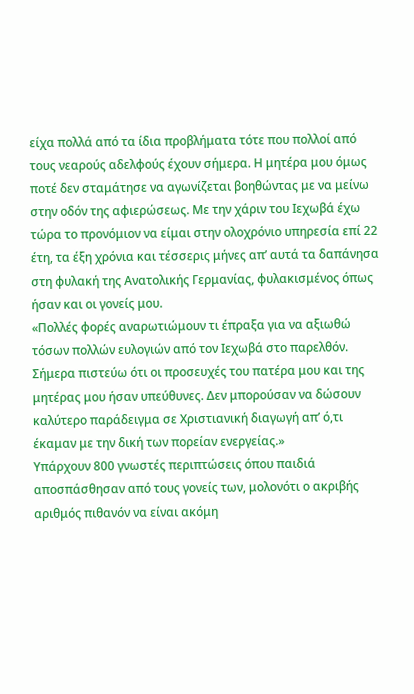είχα πολλά από τα ίδια προβλήματα τότε που πολλοί από τους νεαρούς αδελφούς έχουν σήμερα. Η μητέρα μου όμως ποτέ δεν σταμάτησε να αγωνίζεται βοηθώντας με να μείνω στην οδόν της αφιερώσεως. Με την χάριν του Ιεχωβά έχω τώρα το προνόμιον να είμαι στην ολοχρόνιο υπηρεσία επί 22 έτη, τα έξη χρόνια και τέσσερις μήνες απ’ αυτά τα δαπάνησα στη φυλακή της Ανατολικής Γερμανίας, φυλακισμένος όπως ήσαν και οι γονείς μου.
«Πολλές φορές αναρωτιώμουν τι έπραξα για να αξιωθώ τόσων πολλών ευλογιών από τον Ιεχωβά στο παρελθόν. Σήμερα πιστεύω ότι οι προσευχές του πατέρα μου και της μητέρας μου ήσαν υπεύθυνες. Δεν μπορούσαν να δώσουν καλύτερο παράδειγμα σε Χριστιανική διαγωγή απ’ ό,τι έκαμαν με την δική των πορείαν ενεργείας.»
Υπάρχουν 800 γνωστές περιπτώσεις όπου παιδιά αποσπάσθησαν από τους γονείς των, μολονότι ο ακριβής αριθμός πιθανόν να είναι ακόμη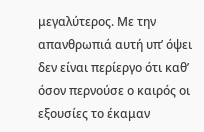μεγαλύτερος. Με την απανθρωπιά αυτή υπ’ όψει δεν είναι περίεργο ότι καθ’ όσον περνούσε ο καιρός οι εξουσίες το έκαμαν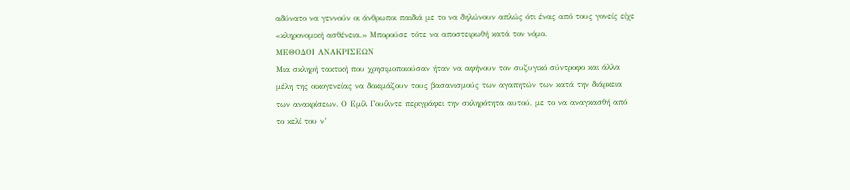αδύνατο να γεννούν οι άνθρωποι παιδιά με το να δηλώνουν απλώς ότι ένας από τους γονείς είχε «κληρονομική ασθένεια.» Μπορούσε τότε να αποστειρωθή κατά τον νόμο.
ΜΕΘΟΔΟΙ ΑΝΑΚΡΙΣΕΩΝ
Μια σκληρή τακτική που χρησιμοποιούσαν ήταν να αφήνουν τον συζυγικό σύντροφο και άλλα μέλη της οικογενείας να δοκιμάζουν τους βασανισμούς των αγαπητών των κατά την διάρκεια των ανακρίσεων. Ο Εμίλ Γουίλντε περιγράφει την σκληρότητα αυτού, με το να αναγκασθή από το κελί του ν’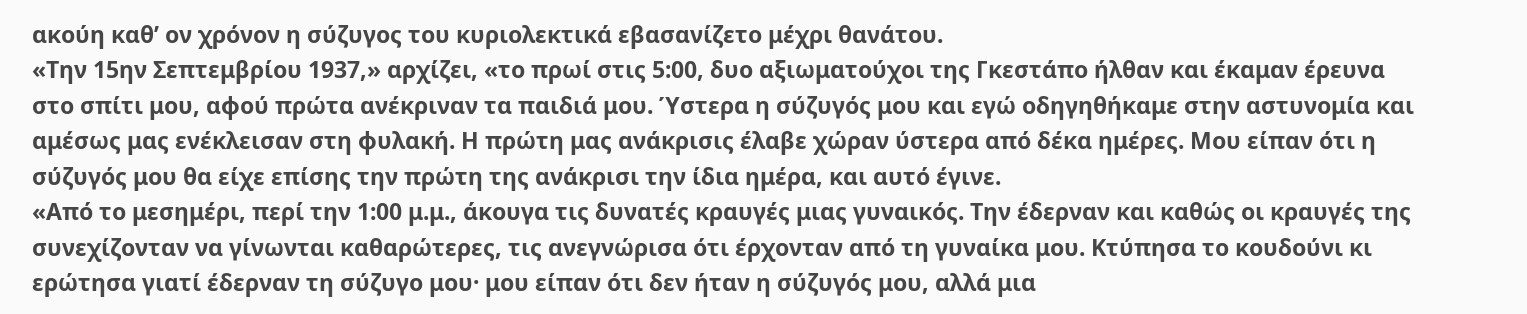ακούη καθ’ ον χρόνον η σύζυγος του κυριολεκτικά εβασανίζετο μέχρι θανάτου.
«Την 15ην Σεπτεμβρίου 1937,» αρχίζει, «το πρωί στις 5:00, δυο αξιωματούχοι της Γκεστάπο ήλθαν και έκαμαν έρευνα στο σπίτι μου, αφού πρώτα ανέκριναν τα παιδιά μου. Ύστερα η σύζυγός μου και εγώ οδηγηθήκαμε στην αστυνομία και αμέσως μας ενέκλεισαν στη φυλακή. Η πρώτη μας ανάκρισις έλαβε χώραν ύστερα από δέκα ημέρες. Μου είπαν ότι η σύζυγός μου θα είχε επίσης την πρώτη της ανάκρισι την ίδια ημέρα, και αυτό έγινε.
«Από το μεσημέρι, περί την 1:00 μ.μ., άκουγα τις δυνατές κραυγές μιας γυναικός. Την έδερναν και καθώς οι κραυγές της συνεχίζονταν να γίνωνται καθαρώτερες, τις ανεγνώρισα ότι έρχονταν από τη γυναίκα μου. Κτύπησα το κουδούνι κι ερώτησα γιατί έδερναν τη σύζυγο μου· μου είπαν ότι δεν ήταν η σύζυγός μου, αλλά μια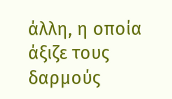άλλη, η οποία άξιζε τους δαρμούς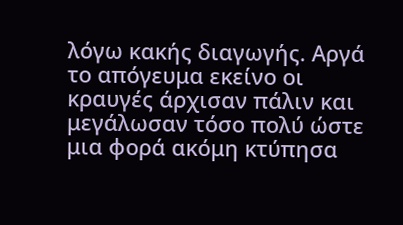λόγω κακής διαγωγής. Αργά το απόγευμα εκείνο οι κραυγές άρχισαν πάλιν και μεγάλωσαν τόσο πολύ ώστε μια φορά ακόμη κτύπησα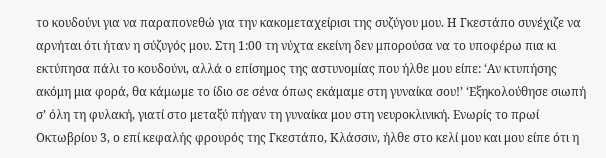το κουδούνι για να παραπονεθώ για την κακομεταχείρισι της συζύγου μου. Η Γκεστάπο συνέχιζε να αρνήται ότι ήταν η σύζυγός μου. Στη 1:00 τη νύχτα εκείνη δεν μπορούσα να το υποφέρω πια κι εκτύπησα πάλι το κουδούνι, αλλά ο επίσημος της αστυνομίας που ήλθε μου είπε: ‘Αν κτυπήσης ακόμη μια φορά, θα κάμωμε το ίδιο σε σένα όπως εκάμαμε στη γυναίκα σου!’ ‘Εξηκολούθησε σιωπή σ’ όλη τη φυλακή, γιατί στο μεταξύ πήγαν τη γυναίκα μου στη νευροκλινική. Ενωρίς το πρωί Οκτωβρίου 3, ο επί κεφαλής φρουρός της Γκεστάπο, Κλάσσιν, ήλθε στο κελί μου και μου είπε ότι η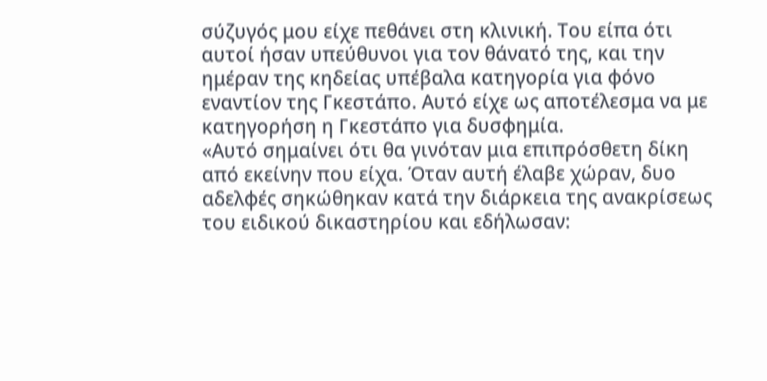σύζυγός μου είχε πεθάνει στη κλινική. Του είπα ότι αυτοί ήσαν υπεύθυνοι για τον θάνατό της, και την ημέραν της κηδείας υπέβαλα κατηγορία για φόνο εναντίον της Γκεστάπο. Αυτό είχε ως αποτέλεσμα να με κατηγορήση η Γκεστάπο για δυσφημία.
«Αυτό σημαίνει ότι θα γινόταν μια επιπρόσθετη δίκη από εκείνην που είχα. Όταν αυτή έλαβε χώραν, δυο αδελφές σηκώθηκαν κατά την διάρκεια της ανακρίσεως του ειδικού δικαστηρίου και εδήλωσαν: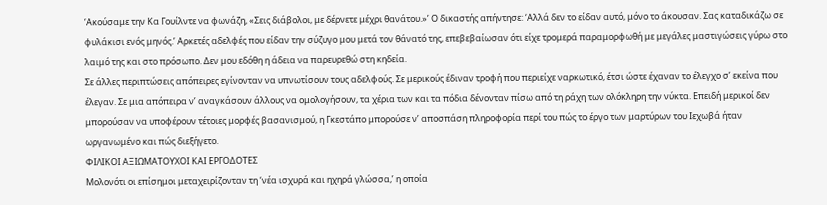‘Ακούσαμε την Κα Γουίλντε να φωνάζη, «Σεις διάβολοι, με δέρνετε μέχρι θανάτου.»’ Ο δικαστής απήντησε: ‘Αλλά δεν το είδαν αυτό, μόνο το άκουσαν. Σας καταδικάζω σε φυλάκισι ενός μηνός.’ Αρκετές αδελφές που είδαν την σύζυγο μου μετά τον θάνατό της, επεβεβαίωσαν ότι είχε τρομερά παραμορφωθή με μεγάλες μαστιγώσεις γύρω στο λαιμό της και στο πρόσωπο. Δεν μου εδόθη η άδεια να παρευρεθώ στη κηδεία.
Σε άλλες περιπτώσεις απόπειρες εγίνονταν να υπνωτίσουν τους αδελφούς. Σε μερικούς έδιναν τροφή που περιείχε ναρκωτικό, έτσι ώστε έχαναν το έλεγχο σ’ εκείνα που έλεγαν. Σε μια απόπειρα ν’ αναγκάσουν άλλους να ομολογήσουν, τα χέρια των και τα πόδια δένονταν πίσω από τη ράχη των ολόκληρη την νύκτα. Επειδή μερικοί δεν μπορούσαν να υποφέρουν τέτοιες μορφές βασανισμού, η Γκεστάπο μπορούσε ν’ αποσπάση πληροφορία περί του πώς το έργο των μαρτύρων του Ιεχωβά ήταν ωργανωμένο και πώς διεξήγετο.
ΦΙΛΙΚΟΙ ΑΞΙΩΜΑΤΟΥΧΟΙ ΚΑΙ ΕΡΓΟΔΟΤΕΣ
Μολονότι οι επίσημοι μεταχειρίζονταν τη ‘νέα ισχυρά και ηχηρά γλώσσα,’ η οποία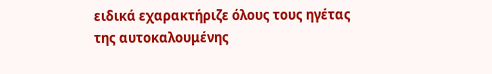ειδικά εχαρακτήριζε όλους τους ηγέτας της αυτοκαλουμένης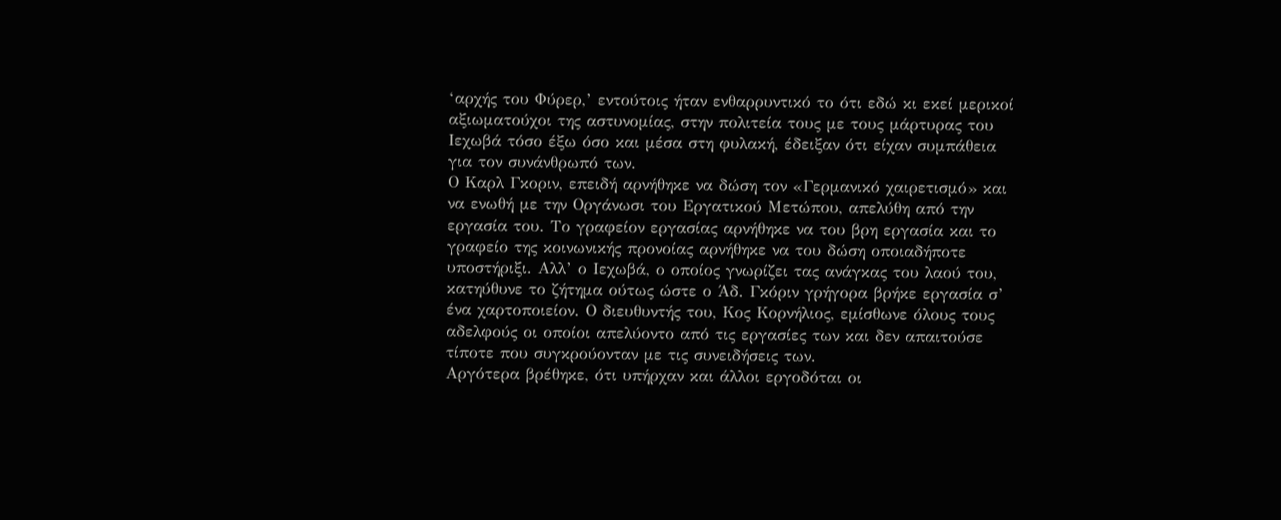‘αρχής του Φύρερ,’ εντούτοις ήταν ενθαρρυντικό το ότι εδώ κι εκεί μερικοί αξιωματούχοι της αστυνομίας, στην πολιτεία τους με τους μάρτυρας του Ιεχωβά τόσο έξω όσο και μέσα στη φυλακή, έδειξαν ότι είχαν συμπάθεια για τον συνάνθρωπό των.
Ο Καρλ Γκοριν, επειδή αρνήθηκε να δώση τον «Γερμανικό χαιρετισμό» και να ενωθή με την Οργάνωσι του Εργατικού Μετώπου, απελύθη από την εργασία του. Το γραφείον εργασίας αρνήθηκε να του βρη εργασία και το γραφείο της κοινωνικής προνοίας αρνήθηκε να του δώση οποιαδήποτε υποστήριξι. Αλλ’ ο Ιεχωβά, ο οποίος γνωρίζει τας ανάγκας του λαού του, κατηύθυνε το ζήτημα ούτως ώστε ο Άδ. Γκόριν γρήγορα βρήκε εργασία σ’ ένα χαρτοποιείον. Ο διευθυντής του, Κος Κορνήλιος, εμίσθωνε όλους τους αδελφούς οι οποίοι απελύοντο από τις εργασίες των και δεν απαιτούσε τίποτε που συγκρούονταν με τις συνειδήσεις των.
Αργότερα βρέθηκε, ότι υπήρχαν και άλλοι εργοδόται οι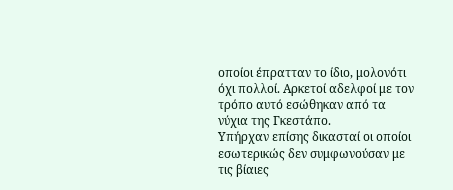οποίοι έπρατταν το ίδιο, μολονότι όχι πολλοί. Αρκετοί αδελφοί με τον τρόπο αυτό εσώθηκαν από τα νύχια της Γκεστάπο.
Υπήρχαν επίσης δικασταί οι οποίοι εσωτερικώς δεν συμφωνούσαν με τις βίαιες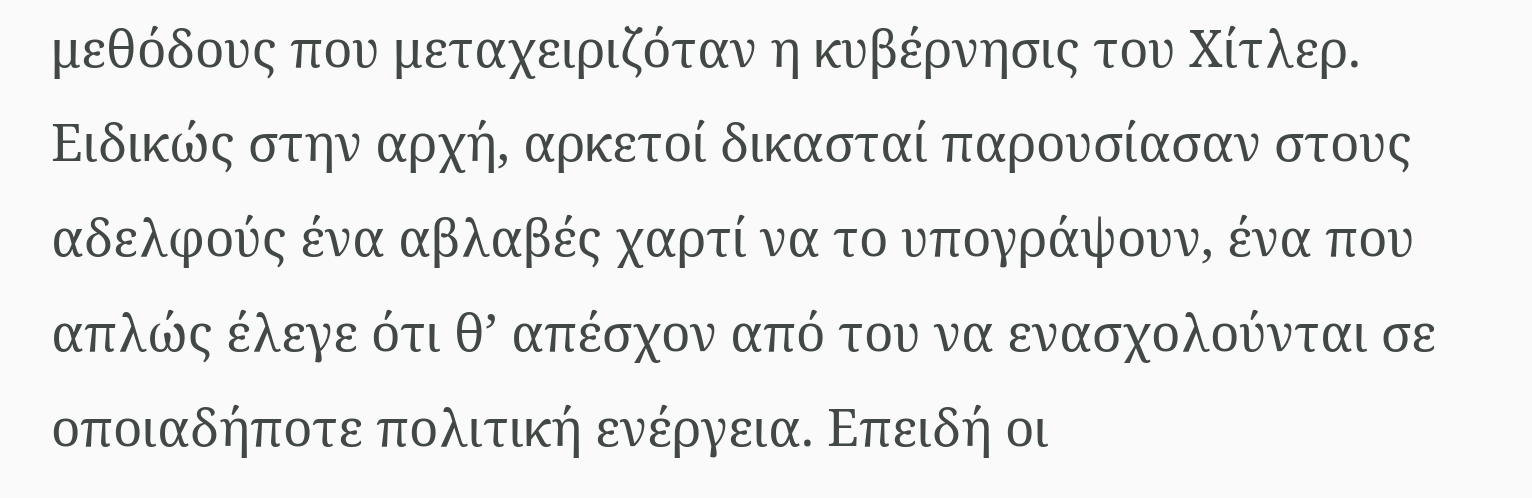μεθόδους που μεταχειριζόταν η κυβέρνησις του Χίτλερ. Ειδικώς στην αρχή, αρκετοί δικασταί παρουσίασαν στους αδελφούς ένα αβλαβές χαρτί να το υπογράψουν, ένα που απλώς έλεγε ότι θ’ απέσχον από του να ενασχολούνται σε οποιαδήποτε πολιτική ενέργεια. Επειδή οι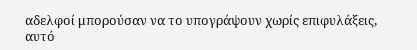αδελφοί μπορούσαν να το υπογράψουν χωρίς επιφυλάξεις, αυτό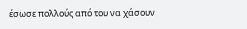έσωσε πολλούς από του να χάσουν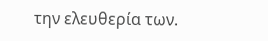την ελευθερία των.